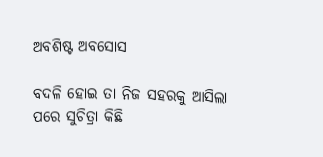ଅବଶିଷ୍ଟ ଅବସୋସ

ବଦଳି ହୋଇ ତା ନିଜ ସହରକୁ ଆସିଲା ପରେ ସୁଚିତ୍ରା କିଛି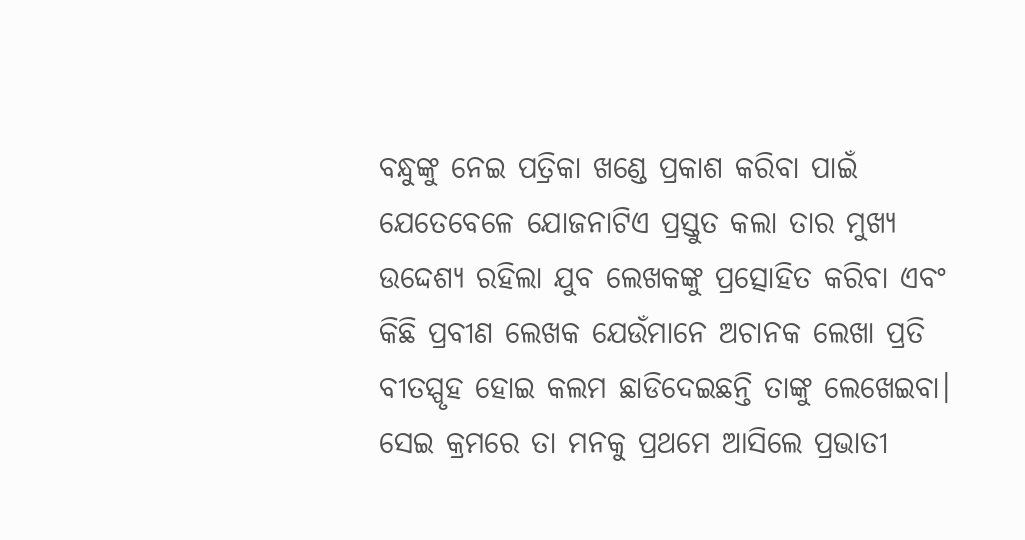ବନ୍ଧୁଙ୍କୁ ନେଇ ପତ୍ରିକା ଖଣ୍ଡେ ପ୍ରକାଶ କରିବା ପାଇଁ ଯେତେବେଳେ ଯୋଜନାଟିଏ ପ୍ରସ୍ତୁତ କଲା ତାର ମୁଖ୍ୟ ଉଦ୍ଦେଶ୍ୟ ରହିଲା ଯୁବ ଲେଖକଙ୍କୁ ପ୍ରତ୍ସୋହିତ କରିବା ଏବଂ କିଛି ପ୍ରବୀଣ ଲେଖକ ଯେଉଁମାନେ ଅଚାନକ ଲେଖା ପ୍ରତି ବୀତସ୍ପୃହ ହୋଇ କଲମ ଛାଡିଦେଇଛନ୍ତି ତାଙ୍କୁ ଲେଖେଇବା। ସେଇ କ୍ରମରେ ତା ମନକୁ ପ୍ରଥମେ ଆସିଲେ ପ୍ରଭାତୀ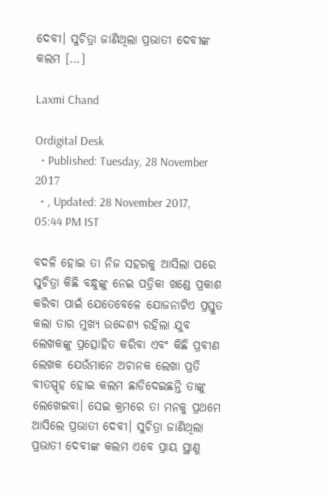ଦେବୀ। ସୁଚିତ୍ରା ଜାଣିଥିଲା ପ୍ରଭାତୀ ଦେବୀଙ୍କ କଲମ […]

Laxmi Chand

Ordigital Desk
  • Published: Tuesday, 28 November 2017
  • , Updated: 28 November 2017, 05:44 PM IST

ବଦଳି ହୋଇ ତା ନିଜ ସହରକୁ ଆସିଲା ପରେ ସୁଚିତ୍ରା କିଛି ବନ୍ଧୁଙ୍କୁ ନେଇ ପତ୍ରିକା ଖଣ୍ଡେ ପ୍ରକାଶ କରିବା ପାଇଁ ଯେତେବେଳେ ଯୋଜନାଟିଏ ପ୍ରସ୍ତୁତ କଲା ତାର ମୁଖ୍ୟ ଉଦ୍ଦେଶ୍ୟ ରହିଲା ଯୁବ ଲେଖକଙ୍କୁ ପ୍ରତ୍ସୋହିତ କରିବା ଏବଂ କିଛି ପ୍ରବୀଣ ଲେଖକ ଯେଉଁମାନେ ଅଚାନକ ଲେଖା ପ୍ରତି ବୀତସ୍ପୃହ ହୋଇ କଲମ ଛାଡିଦେଇଛନ୍ତି ତାଙ୍କୁ ଲେଖେଇବା। ସେଇ କ୍ରମରେ ତା ମନକୁ ପ୍ରଥମେ ଆସିଲେ ପ୍ରଭାତୀ ଦେବୀ। ସୁଚିତ୍ରା ଜାଣିଥିଲା ପ୍ରଭାତୀ ଦେବୀଙ୍କ କଲମ ଏବେ ପ୍ରାୟ ସ୍ଥାଣୁ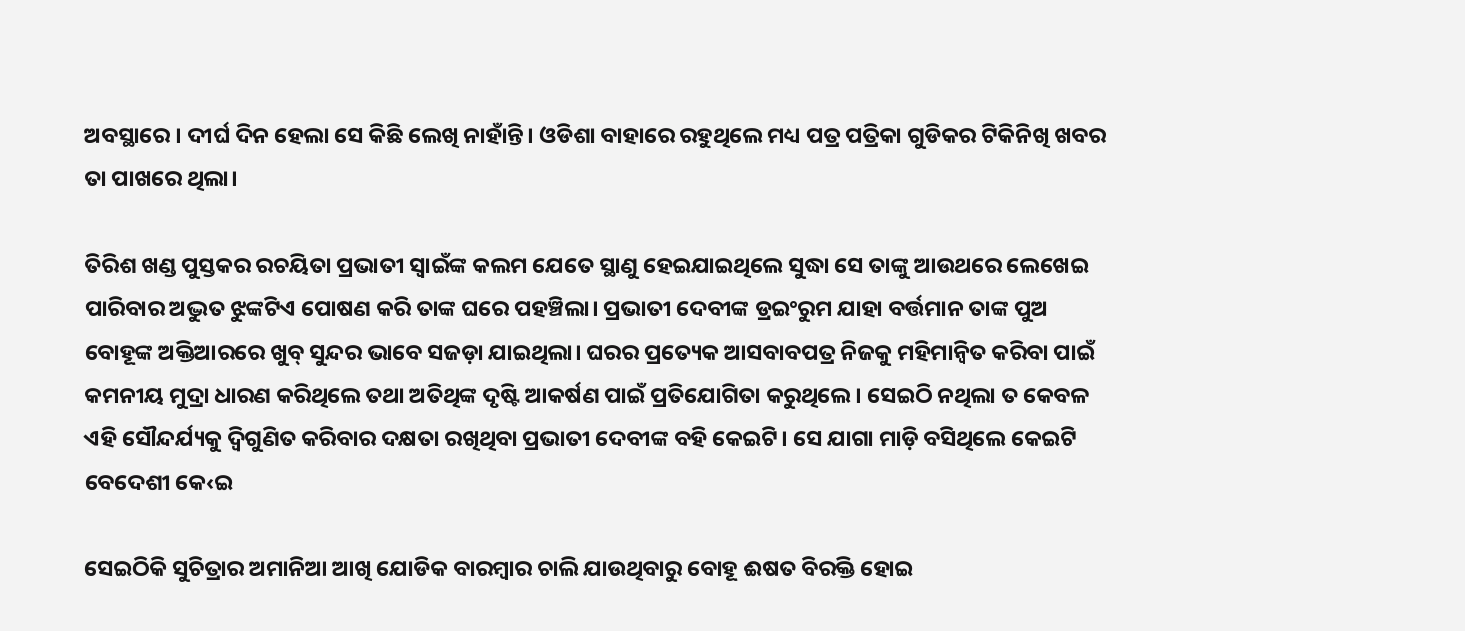ଅବସ୍ଥାରେ । ଦୀର୍ଘ ଦିନ ହେଲା ସେ କିଛି ଲେଖି ନାହାଁନ୍ତି। ଓଡିଶା ବାହାରେ ରହୁଥିଲେ ମଧ୍ୟ ପତ୍ର ପତ୍ରିକା ଗୁଡିକର ଟିକିନିଖି ଖବର ତା ପାଖରେ ଥିଲା।

ତିରିଶ ଖଣ୍ଡ ପୁସ୍ତକର ରଚୟିତା ପ୍ରଭାତୀ ସ୍ୱାଇଁଙ୍କ କଲମ ଯେତେ ସ୍ଥାଣୁ ହେଇଯାଇଥିଲେ ସୁଦ୍ଧା ସେ ତାଙ୍କୁ ଆଉଥରେ ଲେଖେଇ ପାରିବାର ଅଦ୍ଭୁତ ଝୁଙ୍କଟିଏ ପୋଷଣ କରି ତାଙ୍କ ଘରେ ପହଞ୍ଚିଲା। ପ୍ରଭାତୀ ଦେବୀଙ୍କ ଡ୍ରଇଂରୁମ ଯାହା ବର୍ତ୍ତମାନ ତାଙ୍କ ପୁଅ ବୋହୂଙ୍କ ଅକ୍ତିଆରରେ ଖୁବ୍ ସୁନ୍ଦର ଭାବେ ସଜଡ଼ା ଯାଇଥିଲା। ଘରର ପ୍ରତ୍ୟେକ ଆସବାବପତ୍ର ନିଜକୁ ମହିମାନ୍ୱିତ କରିବା ପାଇଁ କମନୀୟ ମୁଦ୍ରା ଧାରଣ କରିଥିଲେ ତଥା ଅତିଥିଙ୍କ ଦୃଷ୍ଟି ଆକର୍ଷଣ ପାଇଁ ପ୍ରତିଯୋଗିତା କରୁଥିଲେ। ସେଇଠି ନଥିଲା ତ କେବଳ ଏହି ସୌନ୍ଦର୍ଯ୍ୟକୁ ଦ୍ୱିଗୁଣିତ କରିବାର ଦକ୍ଷତା ରଖିଥିବା ପ୍ରଭାତୀ ଦେବୀଙ୍କ ବହି କେଇଟି। ସେ ଯାଗା ମାଡ଼ି ବସିଥିଲେ କେଇଟି ବେଦେଶୀ କେ‹ଇ

ସେଇଠିକି ସୁଚିତ୍ରାର ଅମାନିଆ ଆଖି ଯୋଡିକ ବାରମ୍ୱାର ଚାଲି ଯାଉଥିବାରୁ ବୋହୂ ଈଷତ ବିରକ୍ତି ହୋଇ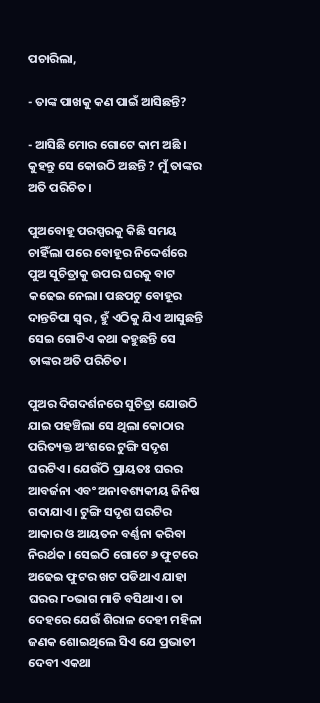ପଚାରିଲା,

- ତାଙ୍କ ପାଖକୁ କଣ ପାଇଁ ଆସିଛନ୍ତି?

- ଆସିଛି ମୋର ଗୋଟେ କାମ ଅଛି । କୁହନ୍ତୁ ସେ କୋଉଠି ଅଛନ୍ତି ? ମୁଁ ତାଙ୍କର ଅତି ପରିଚିତ।

ପୁଅବୋହୂ ପରସ୍ପରକୁ କିଛି ସମୟ ଚାହିଁଲା ପରେ ବୋହୂର ନିଦ୍ଦେର୍ଶରେ ପୁଅ ସୁଚିତ୍ରାକୁ ଉପର ଘରକୁ ବାଟ କଢେଇ ନେଲା। ପଛପଟୁ ବୋହୂର ଦାନ୍ତଚିପା ସ୍ୱର , ହୁଁ ଏଠିକୁ ଯିଏ ଆସୁଛନ୍ତି ସେଇ ଗୋଟିଏ କଥା କହୁଛନ୍ତି ସେ ତାଙ୍କର ଅତି ପରିଚିତ।

ପୁଅର ଦିଗଦର୍ଶନରେ ସୁଚିତ୍ରା ଯୋଉଠି ଯାଇ ପହଞ୍ଚିଲା ସେ ଥିଲା କୋଠାର ପରିତ୍ୟକ୍ତ ଅଂଶରେ ଟୁଙ୍ଗି ସଦୃଶ ଘରଟିଏ। ଯେଉଁଠି ପ୍ରାୟତଃ ଘରର ଆବର୍ଜନା ଏବଂ ଅନାବଶ୍ୟକୀୟ ଜିନିଷ ଗଦାଯାଏ। ଟୁଙ୍ଗି ସଦୃଶ ଘରଟିର ଆକାର ଓ ଆୟତନ ବର୍ଣ୍ଣନା କରିବା ନିରର୍ଥକ । ସେଇଠି ଗୋଟେ ୬ ଫୁଟରେ ଅଢେଇ ଫୁଟର ଖଟ ପଡିଥାଏ ଯାହା ଘରର ୮୦ଭାଗ ମାଡି ବସିଥାଏ। ତା ଦେହରେ ଯେଉଁ ଶିରାଳ ଦେହୀ ମହିଳା ଜଣକ ଶୋଇଥିଲେ ସିଏ ଯେ ପ୍ରଭାତୀ ଦେବୀ ଏକଥା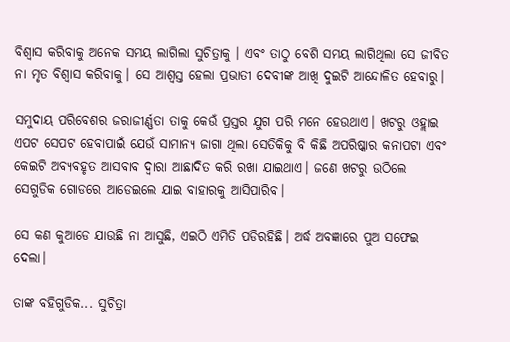ବିଶ୍ୱାସ କରିବାକୁ ଅନେକ ସମୟ ଲାଗିଲା ସୁଚିତ୍ରାକୁ । ଏବଂ ତାଠୁ ବେଶି ସମୟ ଲାଗିଥିଲା ସେ ଜୀବିତ ନା ମୃତ ବିଶ୍ୱାସ କରିବାକୁ। ସେ ଆଶ୍ୱସ୍ତ ହେଲା ପ୍ରଭାତୀ ଦେବୀଙ୍କ ଆଖି ଦୁଇଟି ଆନ୍ଦୋଳିତ ହେବାରୁ।

ସମୁଦାୟ ପରିବେଶର ଜରାଜୀର୍ଣ୍ଣତା ତାକୁ କେଉଁ ପ୍ରସ୍ତର ଯୁଗ ପରି ମନେ ହେଉଥାଏ। ଖଟରୁ ଓହ୍ଲାଇ ଏପଟ ସେପଟ ହେବାପାଇଁ ଯେଉଁ ସାମାନ୍ୟ ଜାଗା ଥିଲା ସେତିକିକୁ ବି କିଛି ଅପରିଷ୍କାର କନାପଟା ଏବଂ କେଇଟି ଅବ୍ୟବହୃତ ଆସବାବ ଦ୍ୱାରା ଆଛାଦିତ କରି ରଖା ଯାଇଥାଏ। ଜଣେ ଖଟରୁ ଉଠିଲେ ସେଗୁଡିକ ଗୋଡରେ ଆଡେଇଲେ ଯାଇ ବାହାରକୁ ଆସିପାରିବ।

ସେ କଣ କୁଆଡେ ଯାଉଛି ନା ଆସୁଛି, ଏଇଠି ଏମିତି ପଡିରହିଛି। ଅର୍ଦ୍ଧ ଅବଜ୍ଞାରେ ପୁଅ ସଫେଇ ଦେଲା।

ତାଙ୍କ ବହିଗୁଡିକ... ସୁଚିତ୍ରା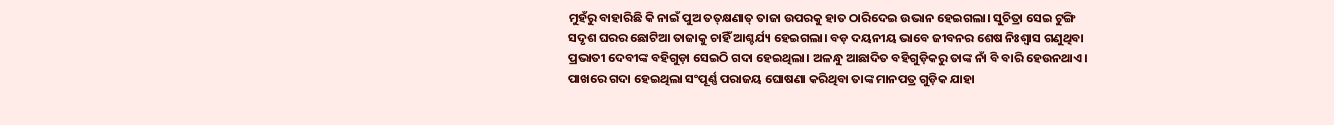ମୁହଁରୁ ବାହାରିଛି କି ନାଇଁ ପୁଅ ତତ୍‌କ୍ଷଣାତ୍ ତାଜା ଉପରକୁ ହାତ ଠାରିଦେଇ ଉଭାନ ହେଇଗଲା। ସୁଚିତ୍ରା ସେଇ ଟୁଙ୍ଗି ସଦୃଶ ଘରର ଛୋଟିଆ ତାଜାକୁ ଚାହିଁ ଆଶ୍ଚର୍ଯ୍ୟ ହେଇଗଲା। ବଡ଼ ଦୟନୀୟ ଭାବେ ଜୀବନର ଶେଷ ନିଃଶ୍ୱାସ ଗଣୁଥିବା ପ୍ରଭାତୀ ଦେବୀଙ୍କ ବହିଗୁଡ଼ା ସେଇଠି ଗଦା ହେଇଥିଲା। ଅଳନ୍ଧୁ ଆଛାଦିତ ବହିଗୁଡ଼ିକରୁ ତାଙ୍କ ନାଁ ବି ବାରି ହେଉନଥାଏ। ପାଖରେ ଗଦା ହେଇଥିଲା ସଂପୂର୍ଣ୍ଣ ପରାଜୟ ଘୋଷଣା କରିଥିବା ତାଙ୍କ ମାନପତ୍ର ଗୁଡ଼ିକ ଯାହା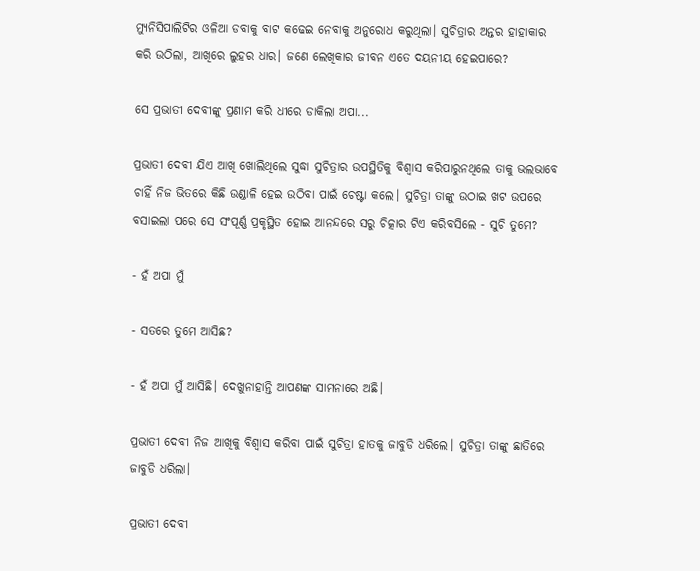ମ୍ୟୁନିସିପାଲିଟିର ଓଳିଆ ଡବାକୁ ବାଟ କଢେଇ ନେବାକୁ ଅନୁରୋଧ କରୁଥିଲା। ସୁଚିତ୍ରାର ଅନ୍ତର ହାହାକାର କରି ଉଠିଲା, ଆଖିରେ ଲୁହର ଧାର। ଜଣେ ଲେଖିକାର ଜୀବନ ଏତେ ଦୟନୀୟ ହେଇପାରେ?

ସେ ପ୍ରଭାତୀ ଦେବୀଙ୍କୁ ପ୍ରଣାମ କରି ଧୀରେ ଡାକିଲା ଅପା...

ପ୍ରଭାତୀ ଦେବୀ ଯିଏ ଆଖି ଖୋଲିଥିଲେ ସୁଦ୍ଧା ସୁଚିତ୍ରାର ଉପସ୍ଥିତିକୁ ବିଶ୍ୱାସ କରିପାରୁନଥିଲେ ତାକୁ ଭଲଭାବେ ଚାହିଁ ନିଜ ଭିତରେ କିଛି ଉଣ୍ଡାଳି ହେଇ ଉଠିବା ପାଇଁ ଚେଷ୍ଟା କଲେ। ସୁଚିତ୍ରା ତାଙ୍କୁ ଉଠାଇ ଖଟ ଉପରେ ବସାଇଲା ପରେ ସେ ସଂପୂର୍ଣ୍ଣ ପ୍ରକୃସ୍ଥିତ ହୋଇ ଆନନ୍ଦରେ ସରୁ ଚିତ୍କାର ଟିଏ କରିବସିଲେ - ସୁଚି ତୁମେ?

- ହଁ ଅପା ମୁଁ

- ସତରେ ତୁମେ ଆସିଛ?

- ହଁ ଅପା ମୁଁ ଆସିଛି। ଦେଖୁନାହାନ୍ତି ଆପଣଙ୍କ ସାମନାରେ ଅଛି।

ପ୍ରଭାତୀ ଦେବୀ ନିଜ ଆଖିକୁ ବିଶ୍ୱାସ କରିବା ପାଇଁ ସୁଚିତ୍ରା ହାତକୁ ଜାବୁଡି ଧରିଲେ। ସୁଚିତ୍ରା ତାଙ୍କୁ ଛାତିରେ ଜାବୁଡି ଧରିଲା।

ପ୍ରଭାତୀ ଦେବୀ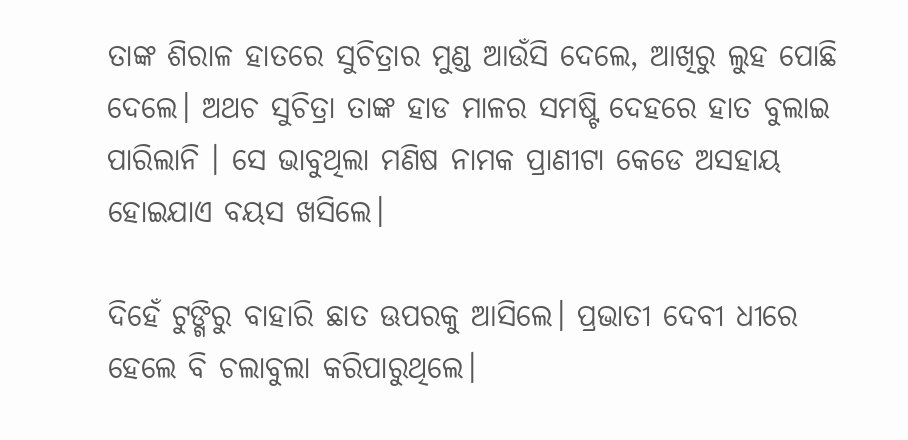ତାଙ୍କ ଶିରାଳ ହାତରେ ସୁଚିତ୍ରାର ମୁଣ୍ଡ ଆଉଁସି ଦେଲେ, ଆଖିରୁ ଲୁହ ପୋଛି ଦେଲେ। ଅଥଚ ସୁଚିତ୍ରା ତାଙ୍କ ହାଡ ମାଳର ସମଷ୍ଟି ଦେହରେ ହାତ ବୁଲାଇ ପାରିଲାନି । ସେ ଭାବୁଥିଲା ମଣିଷ ନାମକ ପ୍ରାଣୀଟା କେଡେ ଅସହାୟ ହୋଇଯାଏ ବୟସ ଖସିଲେ।

ଦିହେଁ ଟୁଙ୍ଗିରୁ ବାହାରି ଛାତ ଊପରକୁ ଆସିଲେ। ପ୍ରଭାତୀ ଦେବୀ ଧୀରେ ହେଲେ ବି ଚଲାବୁଲା କରିପାରୁଥିଲେ।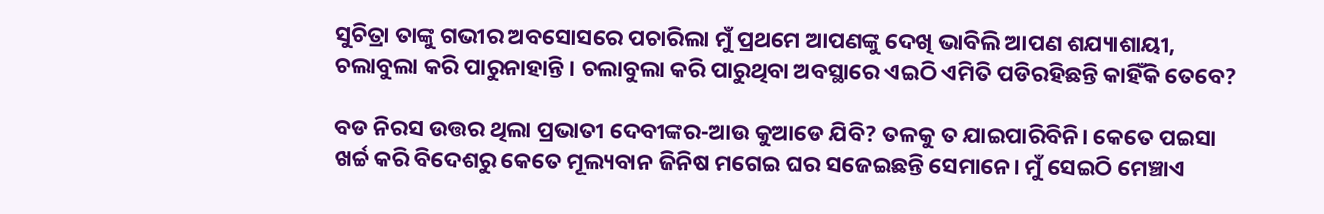ସୁଚିତ୍ରା ତାଙ୍କୁ ଗଭୀର ଅବସୋସରେ ପଚାରିଲା ମୁଁ ପ୍ରଥମେ ଆପଣଙ୍କୁ ଦେଖି ଭାବିଲି ଆପଣ ଶଯ୍ୟାଶାୟୀ, ଚଲାବୁଲା କରି ପାରୁନାହାନ୍ତି । ଚଲାବୁଲା କରି ପାରୁଥିବା ଅବସ୍ଥାରେ ଏଇଠି ଏମିତି ପଡିରହିଛନ୍ତି କାହିଁକି ତେବେ?

ବଡ ନିରସ ଉତ୍ତର ଥିଲା ପ୍ରଭାତୀ ଦେବୀଙ୍କର-ଆଉ କୁଆଡେ ଯିବି? ତଳକୁ ତ ଯାଇପାରିବିନି। କେତେ ପଇସା ଖର୍ଚ୍ଚ କରି ବିଦେଶରୁ କେତେ ମୂଲ୍ୟବାନ ଜିନିଷ ମଗେଇ ଘର ସଜେଇଛନ୍ତି ସେମାନେ। ମୁଁ ସେଇଠି ମେଞ୍ଚାଏ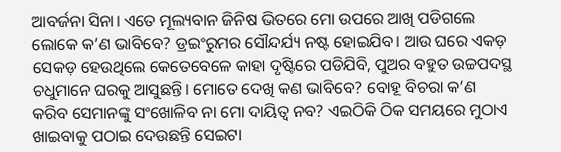ଆବର୍ଜନା ସିନା। ଏତେ ମୂଲ୍ୟବାନ ଜିନିଷ ଭିତରେ ମୋ ଉପରେ ଆଖି ପଡିଗଲେ ଲୋକେ କ’ଣ ଭାବିବେ? ଡ୍ରଇଂରୁମର ସୌନ୍ଦର୍ଯ୍ୟ ନଷ୍ଟ ହୋଇଯିବ। ଆଉ ଘରେ ଏକଡ଼ ସେକଡ଼ ହେଉଥିଲେ କେତେବେଳେ କାହା ଦୃଷ୍ଟିରେ ପଡିଯିବି, ପୁଅର ବହୁତ ଉଚ୍ଚପଦସ୍ଥ ଚଧୁମାନେ ଘରକୁ ଆସୁଛନ୍ତି। ମୋତେ ଦେଖି କଣ ଭାବିବେ? ବୋହୂ ବିଚରା କ’ଣ କରିବ ସେମାନଙ୍କୁ ସଂଖୋଳିବ ନା ମୋ ଦାୟିତ୍ୱ ନବ? ଏଇଠିକି ଠିକ ସମୟରେ ମୁଠାଏ ଖାଇବାକୁ ପଠାଇ ଦେଉଛନ୍ତି ସେଇଟା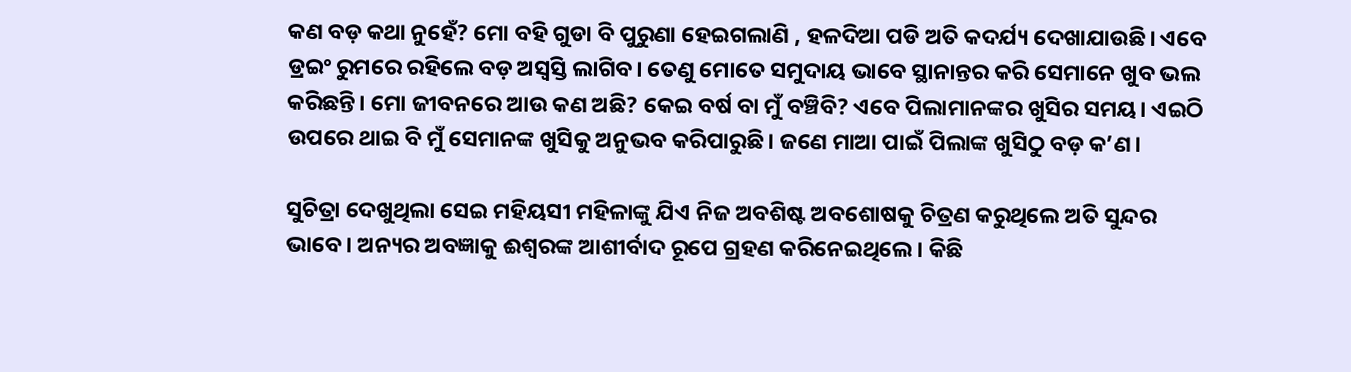କଣ ବଡ଼ କଥା ନୁହେଁ? ମୋ ବହି ଗୁଡା ବି ପୁରୁଣା ହେଇଗଲାଣି , ହଳଦିଆ ପଡି ଅତି କଦର୍ଯ୍ୟ ଦେଖାଯାଉଛି। ଏବେ ଡ୍ରଇଂ ରୁମରେ ରହିଲେ ବଡ଼ ଅସ୍ୱସ୍ତି ଲାଗିବ। ତେଣୁ ମୋତେ ସମୁଦାୟ ଭାବେ ସ୍ଥାନାନ୍ତର କରି ସେମାନେ ଖୁବ ଭଲ କରିଛନ୍ତି। ମୋ ଜୀବନରେ ଆଉ କଣ ଅଛି? କେଇ ବର୍ଷ ବା ମୁଁ ବଞ୍ଚିବି? ଏବେ ପିଲାମାନଙ୍କର ଖୁସିର ସମୟ। ଏଇଠି ଉପରେ ଥାଇ ବି ମୁଁ ସେମାନଙ୍କ ଖୁସିକୁ ଅନୁଭବ କରିପାରୁଛି। ଜଣେ ମାଆ ପାଇଁ ପିଲାଙ୍କ ଖୁସିଠୁ ବଡ଼ କ’ଣ।

ସୁଚିତ୍ରା ଦେଖୁଥିଲା ସେଇ ମହିୟସୀ ମହିଳାଙ୍କୁ ଯିଏ ନିଜ ଅବଶିଷ୍ଟ ଅବଶୋଷକୁ ଚିତ୍ରଣ କରୁଥିଲେ ଅତି ସୁନ୍ଦର ଭାବେ। ଅନ୍ୟର ଅବଜ୍ଞାକୁ ଈଶ୍ୱରଙ୍କ ଆଶୀର୍ବାଦ ରୂପେ ଗ୍ରହଣ କରିନେଇଥିଲେ। କିଛି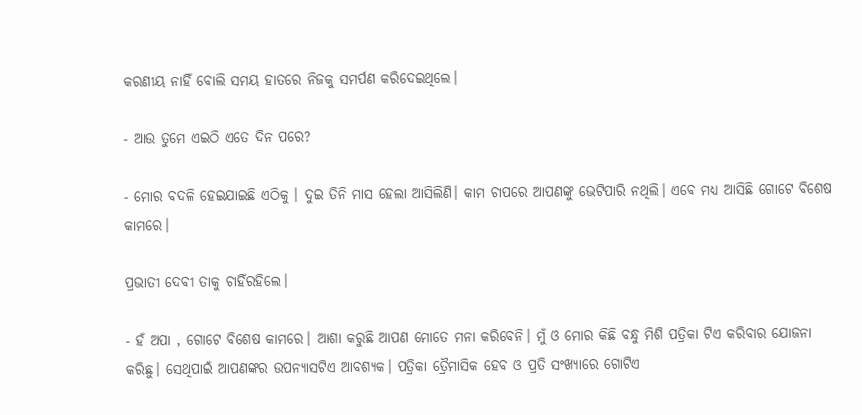କରଣୀୟ ନାହିଁ ବୋଲି ସମୟ ହାତରେ ନିଜକୁ ସମର୍ପଣ କରିଦେଇଥିଲେ।

- ଆଉ ତୁମେ ଏଇଠି ଏତେ ଦିନ ପରେ?

- ମୋର ବଦଳି ହେଇଯାଇଛି ଏଠିକୁ । ଦୁଇ ତିନି ମାସ ହେଲା ଆସିଲିଣି। କାମ ଚାପରେ ଆପଣଙ୍କୁ ଭେଟିପାରି ନଥିଲି। ଏବେ ମଧ୍ୟ ଆସିଛି ଗୋଟେ ବିଶେଷ କାମରେ।

ପ୍ରଭାତୀ ଦେବୀ ତାକୁ ଚାହିଁରହିଲେ।

- ହଁ ଅପା , ଗୋଟେ ବିଶେଷ କାମରେ। ଆଶା କରୁଛି ଆପଣ ମୋତେ ମନା କରିବେନି। ମୁଁ ଓ ମୋର କିଛି ବନ୍ଧୁ ମିଶି ପତ୍ରିକା ଟିଏ କରିବାର ଯୋଜନା କରିଛୁ। ସେଥିପାଇଁ ଆପଣଙ୍କର ଉପନ୍ୟାସଟିଏ ଆବଶ୍ୟକ। ପତ୍ରିକା ତ୍ରୈମାସିକ ହେବ ଓ ପ୍ରତି ସଂଖ୍ୟାରେ ଗୋଟିଏ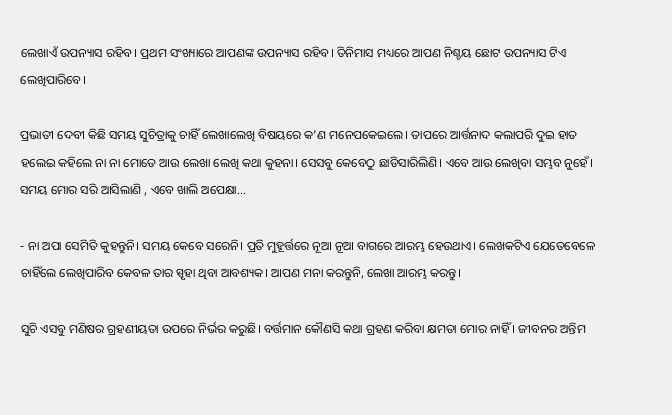ଲେଖାଏଁ ଉପନ୍ୟାସ ରହିବ। ପ୍ରଥମ ସଂଖ୍ୟାରେ ଆପଣଙ୍କ ଉପନ୍ୟାସ ରହିବ। ତିନିମାସ ମଧ୍ୟରେ ଆପଣ ନିଶ୍ଚୟ ଛୋଟ ଉପନ୍ୟାସ ଟିଏ ଲେଖିପାରିବେ।

ପ୍ରଭାତୀ ଦେବୀ କିଛି ସମୟ ସୁଚିତ୍ରାକୁ ଚାହିଁ ଲେଖାଲେଖି ବିଷୟରେ କ’ଣ ମନେପକେଇଲେ। ତାପରେ ଆର୍ତ୍ତନାଦ କଲାପରି ଦୁଇ ହାତ ହଲେଇ କହିଲେ ନା ନା ମୋତେ ଆଉ ଲେଖା ଲେଖି କଥା କୁହନା। ସେସବୁ କେବେଠୁ ଛାଡିସାରିଲିଣି। ଏବେ ଆଉ ଲେଖିବା ସମ୍ଭବ ନୁହେଁ। ସମୟ ମୋର ସରି ଆସିଲାଣି , ଏବେ ଖାଲି ଅପେକ୍ଷା...

- ନା ଅପା ସେମିତି କୁହନ୍ତୁନି। ସମୟ କେବେ ସରେନି। ପ୍ରତି ମୁହୂର୍ତ୍ତରେ ନୂଆ ନୂଆ ବାଗରେ ଆରମ୍ଭ ହେଉଥାଏ। ଲେଖକଟିଏ ଯେତେବେଳେ ଚାହିଁଲେ ଲେଖିପାରିବ କେବଳ ତାର ସ୍ପୃହା ଥିବା ଆବଶ୍ୟକ। ଆପଣ ମନା କରନ୍ତୁନି, ଲେଖା ଆରମ୍ଭ କରନ୍ତୁ।

ସୁଚି ଏସବୁ ମଣିଷର ଗ୍ରହଣୀୟତା ଉପରେ ନିର୍ଭର କରୁଛି। ବର୍ତ୍ତମାନ କୌଣସି କଥା ଗ୍ରହଣ କରିବା କ୍ଷମତା ମୋର ନାହିଁ । ଜୀବନର ଅନ୍ତିମ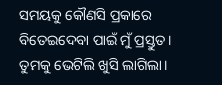ସମୟକୁ କୌଣସି ପ୍ରକାରେ ବିତେଇଦେବା ପାଇଁ ମୁଁ ପ୍ରସ୍ତୁତ। ତୁମକୁ ଭେଟିଲି ଖୁସି ଲାଗିଲା।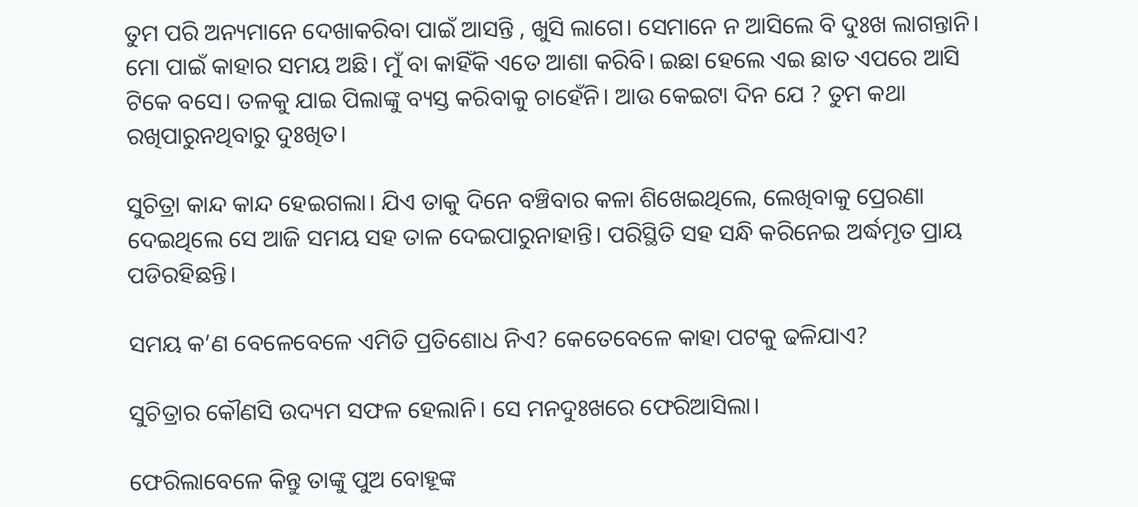ତୁମ ପରି ଅନ୍ୟମାନେ ଦେଖାକରିବା ପାଇଁ ଆସନ୍ତି , ଖୁସି ଲାଗେ। ସେମାନେ ନ ଆସିଲେ ବି ଦୁଃଖ ଲାଗନ୍ତାନି। ମୋ ପାଇଁ କାହାର ସମୟ ଅଛି। ମୁଁ ବା କାହିଁକି ଏତେ ଆଶା କରିବି। ଇଛା ହେଲେ ଏଇ ଛାତ ଏପରେ ଆସି ଟିକେ ବସେ। ତଳକୁ ଯାଇ ପିଲାଙ୍କୁ ବ୍ୟସ୍ତ କରିବାକୁ ଚାହେଁନି। ଆଉ କେଇଟା ଦିନ ଯେ ? ତୁମ କଥା ରଖିପାରୁନଥିବାରୁ ଦୁଃଖିତ।

ସୁଚିତ୍ରା କାନ୍ଦ କାନ୍ଦ ହେଇଗଲା। ଯିଏ ତାକୁ ଦିନେ ବଞ୍ଚିବାର କଳା ଶିଖେଇଥିଲେ, ଲେଖିବାକୁ ପ୍ରେରଣା ଦେଇଥିଲେ ସେ ଆଜି ସମୟ ସହ ତାଳ ଦେଇପାରୁନାହାନ୍ତି। ପରିସ୍ଥିତି ସହ ସନ୍ଧି କରିନେଇ ଅର୍ଦ୍ଧମୃତ ପ୍ରାୟ ପଡିରହିଛନ୍ତି।

ସମୟ କ’ଣ ବେଳେବେଳେ ଏମିତି ପ୍ରତିଶୋଧ ନିଏ? କେତେବେଳେ କାହା ପଟକୁ ଢଳିଯାଏ?

ସୁଚିତ୍ରାର କୌଣସି ଉଦ୍ୟମ ସଫଳ ହେଲାନି। ସେ ମନଦୁଃଖରେ ଫେରିଆସିଲା।

ଫେରିଲାବେଳେ କିନ୍ତୁ ତାଙ୍କୁ ପୁଅ ବୋହୂଙ୍କ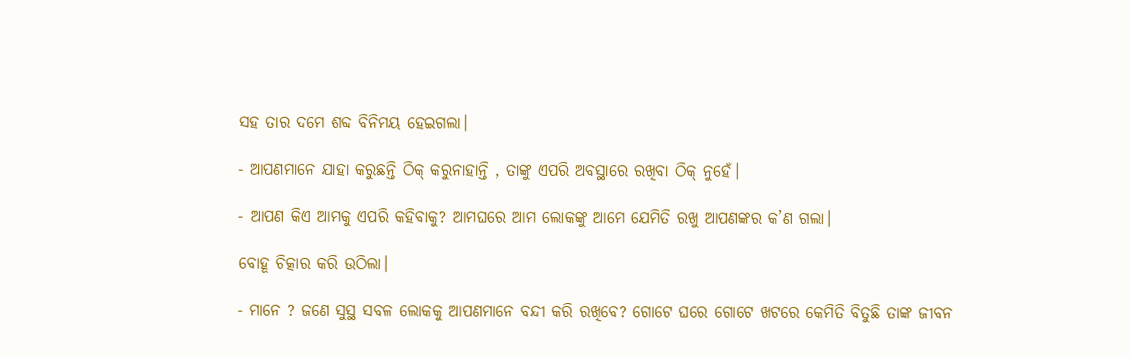ସହ ତାର ଦମେ ଶବ୍ଦ ବିନିମୟ ହେଇଗଲା।

- ଆପଣମାନେ ଯାହା କରୁଛନ୍ତି ଠିକ୍ କରୁନାହାନ୍ତି , ତାଙ୍କୁ ଏପରି ଅବସ୍ଥାରେ ରଖିବା ଠିକ୍ ନୁହେଁ।

- ଆପଣ କିଏ ଆମକୁ ଏପରି କହିବାକୁ? ଆମଘରେ ଆମ ଲୋକଙ୍କୁ ଆମେ ଯେମିତି ରଖୁ ଆପଣଙ୍କର କ’ଣ ଗଲା।

ବୋହୂ ଚିତ୍କାର କରି ଉଠିଲା।

- ମାନେ ? ଜଣେ ସୁସ୍ଥ ସବଳ ଲୋକକୁ ଆପଣମାନେ ବନ୍ଦୀ କରି ରଖିବେ? ଗୋଟେ ଘରେ ଗୋଟେ ଖଟରେ କେମିତି ବିତୁଛି ତାଙ୍କ ଜୀବନ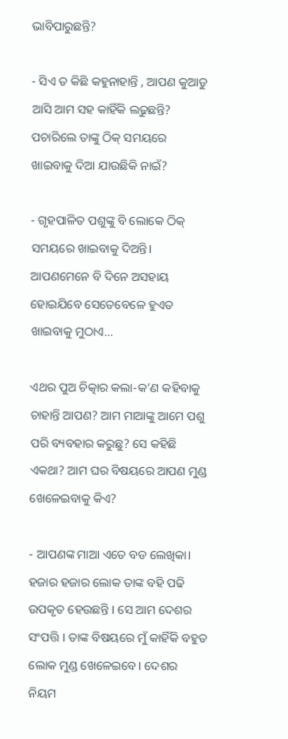ଭାବିପାରୁଛନ୍ତି?

- ସିଏ ତ କିଛି କହୁନାହାନ୍ତି , ଆପଣ କୁଆଡୁ ଆସି ଆମ ସହ କାହିଁକି ଲଢୁଛନ୍ତି? ପଚାରିଲେ ତାଙ୍କୁ ଠିକ୍ ସମୟରେ ଖାଇବାକୁ ଦିଆ ଯାଉଛିକି ନାଇଁ?

- ଗୃହପାଳିତ ପଶୁଙ୍କୁ ବି ଲୋକେ ଠିକ୍ ସମୟରେ ଖାଇବାକୁ ଦିଅନ୍ତି। ଆପଣମେନେ ବି ଦିନେ ଅସହାୟ ହୋଇଯିବେ ସେତେବେଳେ ହୁଏତ ଖାଇବାକୁ ମୁଠାଏ...

ଏଥର ପୁଅ ଚିତ୍କାର କଲା-କ’ଣ କହିବାକୁ ଚାହାନ୍ତି ଆପଣ? ଆମ ମାଆଙ୍କୁ ଆମେ ପଶୁ ପରି ବ୍ୟବହାର କରୁଛୁ? ସେ କହିଛି ଏକଥା? ଆମ ଘର ବିଷୟରେ ଆପଣ ମୁଣ୍ଡ ଖେଳେଇବାକୁ କିଏ?

- ଆପଣଙ୍କ ମାଆ ଏତେ ବଡ ଲେଖିକା। ହଜାର ହଜାର ଲୋକ ତାଙ୍କ ବହି ପଢି ଉପକୃତ ହେଉଛନ୍ତି । ସେ ଆମ ଦେଶର ସଂପତ୍ତି । ତାଙ୍କ ବିଷୟରେ ମୁଁ କାହିଁକି ବହୁତ ଲୋକ ମୁଣ୍ଡ ଖେଳେଇବେ। ଦେଶର ନିୟମ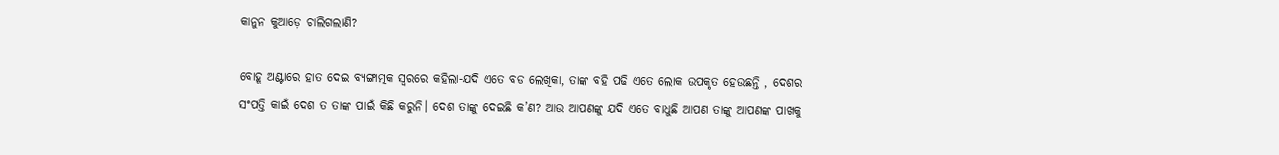କାନୁନ କୁଆଡ଼େ ଚାଲିଗଲାଣି?

ବୋହୂ ଅଣ୍ଟାରେ ହାତ ଦେଇ ବ୍ୟଙ୍ଗାତ୍ମକ ସ୍ୱରରେ କହିଲା-ଯଦି ଏତେ ବଡ ଲେଖିକା, ତାଙ୍କ ବହି ପଢି ଏତେ ଲୋକ ଉପକୃତ ହେଉଛନ୍ତି , ଦେଶର ସଂପତ୍ତି କାଇଁ ଦେଶ ତ ତାଙ୍କ ପାଇଁ କିଛି କରୁନି। ଦେଶ ତାଙ୍କୁ ଦେଇଛି କ’ଣ? ଆଉ ଆପଣଙ୍କୁ ଯଦି ଏତେ ବାଧୁଛି ଆପଣ ତାଙ୍କୁ ଆପଣଙ୍କ ପାଖକୁ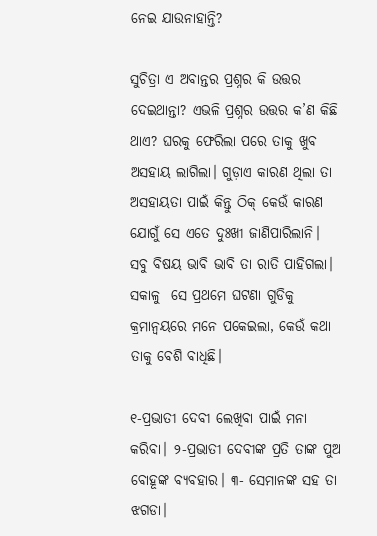ନେଇ ଯାଉନାହାନ୍ତି?

ସୁଚିତ୍ରା ଏ ଅବାନ୍ତର ପ୍ରଶ୍ନର କି ଉତ୍ତର ଦେଇଥାନ୍ତା? ଏଭଳି ପ୍ରଶ୍ନର ଉତ୍ତର କ’ଣ କିଛି ଥାଏ? ଘରକୁ ଫେରିଲା ପରେ ତାକୁ ଖୁବ ଅସହାୟ ଲାଗିଲା। ଗୁଡ଼ାଏ କାରଣ ଥିଲା ତା ଅସହାୟତା ପାଇଁ କିନ୍ତୁ ଠିକ୍ କେଉଁ କାରଣ ଯୋଗୁଁ ସେ ଏତେ ଦୁଃଖୀ ଜାଣିପାରିଲାନି। ସବୁ ବିଷୟ ଭାବି ଭାବି ତା ରାତି ପାହିଗଲା। ସକାଳୁ  ସେ ପ୍ରଥମେ ଘଟଣା ଗୁଡିକୁ କ୍ରମାନ୍ୱୟରେ ମନେ ପକେଇଲା, କେଉଁ କଥା ତାକୁ ବେଶି ବାଧିଛି।

୧-ପ୍ରଭାତୀ ଦେବୀ ଲେଖିବା ପାଇଁ ମନା କରିବା। ୨-ପ୍ରଭାତୀ ଦେବୀଙ୍କ ପ୍ରତି ତାଙ୍କ ପୁଅ ବୋହୂଙ୍କ ବ୍ୟବହାର। ୩- ସେମାନଙ୍କ ସହ ତା ଝଗଡା।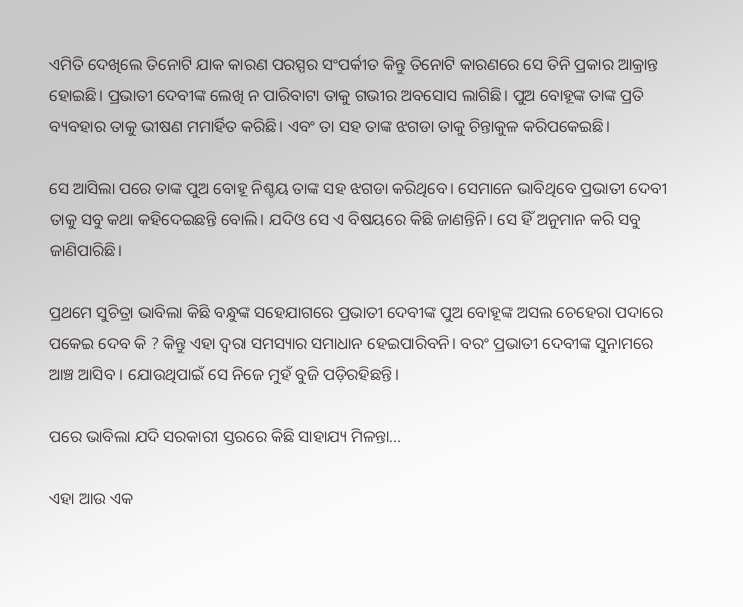ଏମିତି ଦେଖିଲେ ତିନୋଟି ଯାକ କାରଣ ପରସ୍ପର ସଂପର୍କୀତ କିନ୍ତୁ ତିନୋଟି କାରଣରେ ସେ ତିନି ପ୍ରକାର ଆକ୍ରାନ୍ତ ହୋଇଛି। ପ୍ରଭାତୀ ଦେବୀଙ୍କ ଲେଖି ନ ପାରିବାଟା ତାକୁ ଗଭୀର ଅବସୋସ ଲାଗିଛି। ପୁଅ ବୋହୂଙ୍କ ତାଙ୍କ ପ୍ରତି ବ୍ୟବହାର ତାକୁ ଭୀଷଣ ମମାର୍ହିତ କରିଛି। ଏବଂ ତା ସହ ତାଙ୍କ ଝଗଡା ତାକୁ ଚିନ୍ତାକୁଳ କରିପକେଇଛି।

ସେ ଆସିଲା ପରେ ତାଙ୍କ ପୁଅ ବୋହୂ ନିଶ୍ଚୟ ତାଙ୍କ ସହ ଝଗଡା କରିଥିବେ। ସେମାନେ ଭାବିଥିବେ ପ୍ରଭାତୀ ଦେବୀ ତାକୁ ସବୁ କଥା କହିଦେଇଛନ୍ତି ବୋଲି। ଯଦିଓ ସେ ଏ ବିଷୟରେ କିଛି ଜାଣନ୍ତିନି। ସେ ହିଁ ଅନୁମାନ କରି ସବୁ ଜାଣିପାରିଛି।

ପ୍ରଥମେ ସୁଚିତ୍ରା ଭାବିଲା କିଛି ବନ୍ଧୁଙ୍କ ସହେଯାଗରେ ପ୍ରଭାତୀ ଦେବୀଙ୍କ ପୁଅ ବୋହୂଙ୍କ ଅସଲ ଚେହେରା ପଦାରେ ପକେଇ ଦେବ କି ? କିନ୍ତୁ ଏହା ଦ୍ୱରା ସମସ୍ୟାର ସମାଧାନ ହେଇପାରିବନି। ବରଂ ପ୍ରଭାତୀ ଦେବୀଙ୍କ ସୁନାମରେ ଆଞ୍ଚ ଆସିବ । ଯୋଉଥିପାଇଁ ସେ ନିଜେ ମୁହଁ ବୁଜି ପଡ଼ିରହିଛନ୍ତି।

ପରେ ଭାବିଲା ଯଦି ସରକାରୀ ସ୍ତରରେ କିଛି ସାହାଯ୍ୟ ମିଳନ୍ତା...

ଏହା ଆଉ ଏକ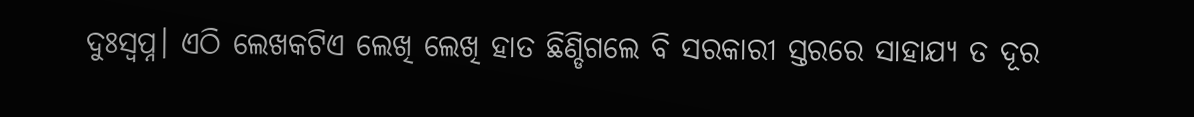ଦୁଃସ୍ୱପ୍ନ। ଏଠି ଲେଖକଟିଏ ଲେଖି ଲେଖି ହାତ ଛିଣ୍ଡିଗଲେ ବି ସରକାରୀ ସ୍ତରରେ ସାହା‌‍ଯ୍ୟ ତ ଦୂର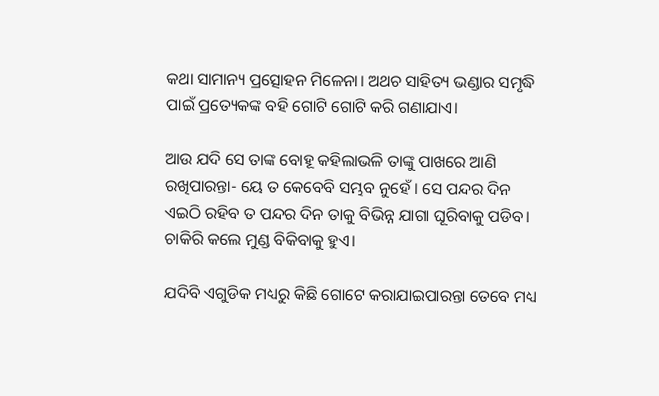କଥା ସାମାନ୍ୟ ପ୍ରତ୍ସୋହନ ମିଳେନା। ଅଥଚ ସାହିତ୍ୟ ଭଣ୍ଡାର ସମୃଦ୍ଧି ପାଇଁ ପ୍ରତ୍ୟେକଙ୍କ ବହି ଗୋଟି ଗୋଟି କରି ଗଣାଯାଏ।

ଆଉ ଯଦି ସେ ତାଙ୍କ ବୋହୂ କହିଲାଭଳି ତାଙ୍କୁ ପାଖରେ ଆଣି ରଖିପାରନ୍ତା- ୟେ ତ କେବେବି ସମ୍ଭବ ନୁହେଁ । ସେ ପନ୍ଦର ଦିନ ଏଇଠି ରହିବ ତ ପନ୍ଦର ଦିନ ତାକୁ ବିଭିନ୍ନ ଯାଗା ଘୂରିବାକୁ ପଡିବ। ଚାକିରି କଲେ ମୁଣ୍ଡ ବିକିବାକୁ ହୁଏ।

ଯଦିବି ଏଗୁଡିକ ମଧ୍ୟରୁ କିଛି ଗୋଟେ କରାଯାଇପାରନ୍ତା ତେବେ ମଧ୍ୟ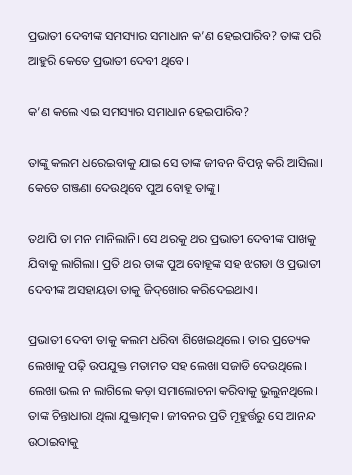ପ୍ରଭାତୀ ଦେବୀଙ୍କ ସମସ୍ୟାର ସମାଧାନ କ’ଣ ହେଇପାରିବ? ତାଙ୍କ ପରି ଆହୁରି କେତେ ପ୍ରଭାତୀ ଦେବୀ ଥିବେ।

କ’ଣ କଲେ ଏଇ ସମସ୍ୟାର ସମାଧାନ ହେଇପାରିବ?

ତାଙ୍କୁ କଲମ ଧରେଇବାକୁ ଯାଇ ସେ ତାଙ୍କ ଜୀବନ ବିପନ୍ନ କରି ଆସିଲା। କେତେ ଗଞ୍ଜଣା ଦେଉଥିବେ ପୁଅ ବୋହୂ ତାଙ୍କୁ।

ତଥାପି ତା ମନ ମାନିଲାନି। ସେ ଥରକୁ ଥର ପ୍ରଭାତୀ ଦେବୀଙ୍କ ପାଖକୁ ଯିବାକୁ ଲାଗିଲା। ପ୍ରତି ଥର ତାଙ୍କ ପୁଅ ବୋହୂଙ୍କ ସହ ଝଗଡା ଓ ପ୍ରଭାତୀ ଦେବୀଙ୍କ ଅସହାୟତା ତାକୁ ଜିଦ୍‌ଖୋର କରିଦେଇଥାଏ।

ପ୍ରଭାତୀ ଦେବୀ ତାକୁ କଲମ ଧରିବା ଶିଖେଇଥିଲେ। ତାର ପ୍ରତ୍ୟେକ ଲେଖାକୁ ପଢ଼ି ଉପଯୁକ୍ତ ମତାମତ ସହ ଲେଖା ସଜାଡି ଦେଉଥିଲେ। ଲେଖା ଭଲ ନ ଲାଗିଲେ କଡ଼ା ସମାଲୋଚନା କରିବାକୁ ଭୁଲୁନଥିଲେ। ତାଙ୍କ ଚିନ୍ତାଧାରା ଥିଲା ଯୁକ୍ତାତ୍ମକ। ଜୀବନର ପ୍ରତି ମୂହୁର୍ତ୍ତରୁ ସେ ଆନନ୍ଦ ଉଠାଇବାକୁ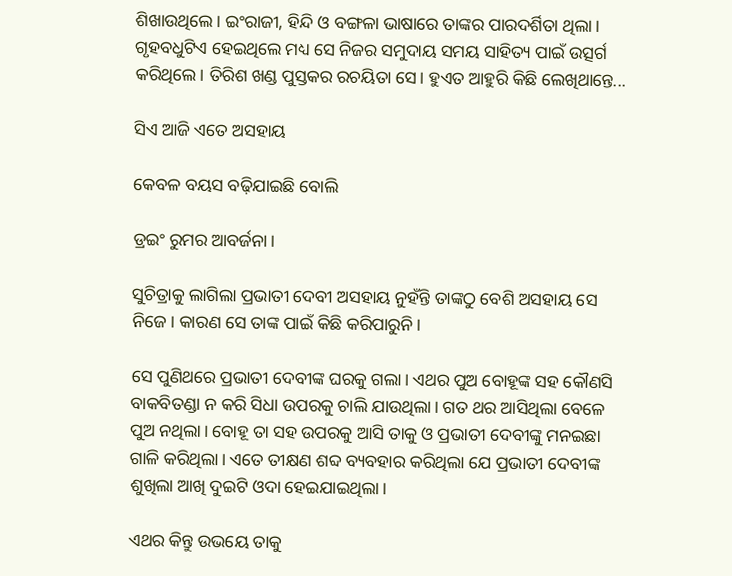ଶିଖାଉଥିଲେ। ଇଂରାଜୀ, ହିନ୍ଦି ଓ ବଙ୍ଗଳା ଭାଷାରେ ତାଙ୍କର ପାରଦର୍ଶିତା ଥିଲା। ଗୃହବଧୁଟିଏ ହେଇଥିଲେ ମଧ୍ୟ ସେ ନିଜର ସମୁଦାୟ ସମୟ ସାହିତ୍ୟ ପାଇଁ ଉତ୍ସର୍ଗ କରିଥିଲେ। ତିରିଶ ଖଣ୍ଡ ପୁସ୍ତକର ରଚୟିତା ସେ। ହୁଏତ ଆହୁରି କିଛି ଲେଖିଥାନ୍ତେ...

ସିଏ ଆଜି ଏତେ ଅସହାୟ

କେବଳ ବୟସ ବଢ଼ିଯାଇଛି ବୋଲି

ଡ୍ରଇଂ ରୁମର ଆବର୍ଜନା।

ସୁଚିତ୍ରାକୁ ଲାଗିଲା ପ୍ରଭାତୀ ଦେବୀ ଅସହାୟ ନୁହଁନ୍ତି ତାଙ୍କଠୁ ବେଶି ଅସହାୟ ସେ ନିଜେ। କାରଣ ସେ ତାଙ୍କ ପାଇଁ କିଛି କରିପାରୁନି।

ସେ ପୁଣିଥରେ ପ୍ରଭାତୀ ଦେବୀଙ୍କ ଘରକୁ ଗଲା। ଏଥର ପୁଅ ବୋହୂଙ୍କ ସହ କୌଣସି ବାକବିତଣ୍ଡା ନ କରି ସିଧା ଉପରକୁ ଚାଲି ଯାଉଥିଲା। ଗତ ଥର ଆସିଥିଲା ବେଳେ ପୁଅ ନଥିଲା। ବୋହୂ ତା ସହ ଉପରକୁ ଆସି ତାକୁ ଓ ପ୍ରଭାତୀ ଦେବୀଙ୍କୁ ମନଇଛା ଗାଳି କରିଥିଲା। ଏତେ ତୀକ୍ଷଣ ଶବ୍ଦ ବ୍ୟବହାର କରିଥିଲା ଯେ ପ୍ରଭାତୀ ଦେବୀଙ୍କ ଶୁଖିଲା ଆଖି ଦୁଇଟି ଓଦା ହେଇଯାଇଥିଲା।

ଏଥର କିନ୍ତୁ ଉଭୟେ ତାକୁ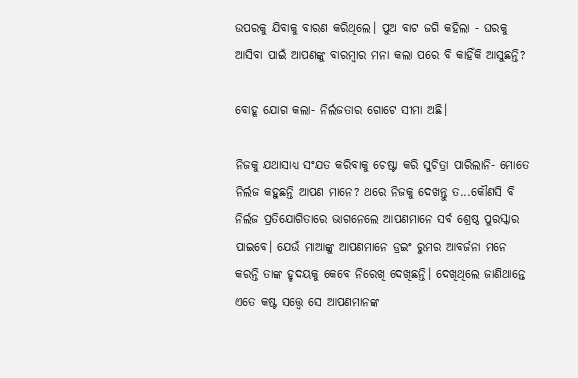ଉପରକୁ ଯିବାକୁ ବାରଣ କରିଥିଲେ। ପୁଅ ବାଟ ଜଗି କହିଲା - ଘରକୁ ଆସିବା ପାଇଁ ଆପଣଙ୍କୁ ବାରମ୍ୱାର ମନା କଲା ପରେ ବି କାହିଁକି ଆସୁଛନ୍ତି?

ବୋହୂ ଯୋଗ କଲା- ନିର୍ଲଜତାର ଗୋଟେ ସୀମା ଅଛି।

ନିଜକୁ ଯଥାସାଧ୍ୟ ସଂଯତ କରିବାକୁ ଚେଷ୍ଟା କରି ସୁଚିତ୍ରା ପାରିଲାନି- ମୋତେ ନିର୍ଲଜ କହୁଛନ୍ତି ଆପଣ ମାନେ? ଥରେ ନିଜକୁ ଦେଖନ୍ତୁ ତ...କୌଣସି ବି ନିର୍ଲଜ ପ୍ରତିଯୋଗିତାରେ ଭାଗନେଲେ ଆପଣମାନେ ସର୍ବ ଶ୍ରେଷ୍ଠ ପୁରସ୍କାର ପାଇବେ। ଯେଉଁ ମାଆଙ୍କୁ ଆପଣମାନେ ଡ୍ରଇଂ ରୁମର ଆବର୍ଜନା ମନେ କରନ୍ତି ତାଙ୍କ ହୃଦୟକୁ କେବେ ନିରେଖି ଦେଖିଛନ୍ତି। ଦେଖିଥିଲେ ଜାଣିଥାନ୍ତେ ଏତେ କଷ୍ଟ ସତ୍ତ୍ୱେ ସେ ଆପଣମାନଙ୍କ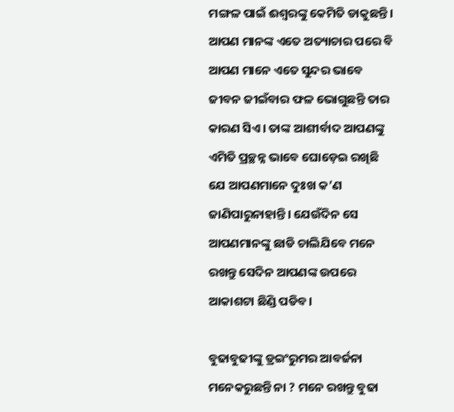ମଙ୍ଗଳ ପାଇଁ ଈଶ୍ୱରଙ୍କୁ କେମିତି ଡାକୁଛନ୍ତି। ଆପଣ ମାନଙ୍କ ଏତେ ଅତ୍ୟାଚାର ପରେ ବି ଆପଣ ମାନେ ଏତେ ସୁନ୍ଦର ଭାବେ ଜୀବନ ଜୀଇଁବାର ଫଳ ଭୋଗୁଛନ୍ତି ତାର କାରଣ ସିଏ। ତାଙ୍କ ଆଶୀର୍ବାଦ ଆପଣଙ୍କୁ ଏମିତି ପ୍ରଚ୍ଛନ୍ନ ଭାବେ ଘୋଡ଼େଇ ରଖିଛି ଯେ ଆପଣମାନେ ଦୁଃଖ କ’ଣ ଜାଣିପାରୁନାହାନ୍ତି। ଯେଉଁଦିନ ସେ ଆପଣମାନଙ୍କୁ ଛାଡି ଚାଲିଯିବେ ମନେ ରଖନ୍ତୁ ସେଦିନ ଆପଣଙ୍କ ଉପରେ ଆକାଶଟା ଛିଣ୍ଡି ପଡିବ।

ବୁଢାବୁଢୀଙ୍କୁ ଡ୍ରଇଂରୁମର ଆବର୍ଜନା ମନେକରୁଛନ୍ତି ନା ? ମନେ ରଖନ୍ତୁ ବୁଢା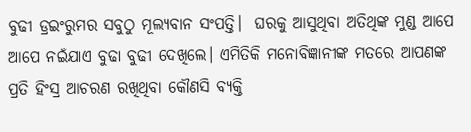ବୁଢୀ ଡ୍ରଇଂରୁମର ସବୁଠୁ ମୂଲ୍ୟବାନ ସଂପତ୍ତି।  ଘରକୁ ଆସୁଥିବା ଅତିଥିଙ୍କ ମୁଣ୍ଡ ଆପେ ଆପେ ନଇଁଯାଏ ବୁଢା ବୁଢୀ ଦେଖିଲେ। ଏମିତିକି ମନୋବିଜ୍ଞାନୀଙ୍କ ମତରେ ଆପଣଙ୍କ ପ୍ରତି ହିଂସ୍ର ଆଚରଣ ରଖିଥିବା କୌଣସି ବ୍ୟକ୍ତି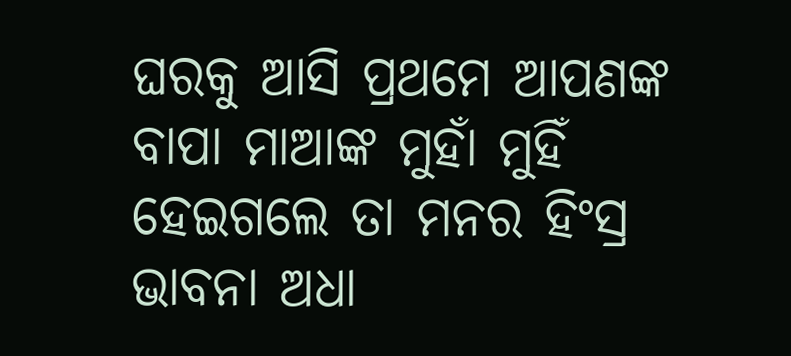ଘରକୁ ଆସି ପ୍ରଥମେ ଆପଣଙ୍କ ବାପା ମାଆଙ୍କ ମୁହାଁ ମୁହିଁ ହେଇଗଲେ ତା ମନର ହିଂସ୍ର ଭାବନା ଅଧା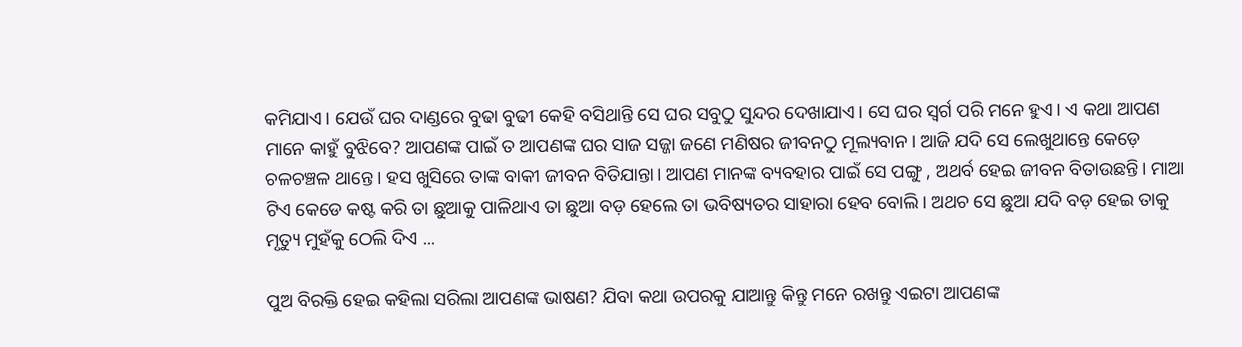କମିଯାଏ। ଯେଉଁ ଘର ଦାଣ୍ଡରେ ବୁଢା ବୁଢୀ କେହି ବସିଥାନ୍ତି ସେ ଘର ସବୁଠୁ ସୁନ୍ଦର ଦେଖାଯାଏ। ସେ ଘର ସ୍ୱର୍ଗ ପରି ମନେ ହୁଏ। ଏ କଥା ଆପଣ ମାନେ କାହୁଁ ବୁଝିବେ? ଆପଣଙ୍କ ପାଇଁ ତ ଆପଣଙ୍କ ଘର ସାଜ ସଜ୍ଜା ଜଣେ ମଣିଷର ଜୀବନଠୁ ମୂଲ୍ୟବାନ। ଆଜି ଯଦି ସେ ଲେଖୁଥାନ୍ତେ କେଡ଼େ ଚଳଚଞ୍ଚଳ ଥାନ୍ତେ। ହସ ଖୁସିରେ ତାଙ୍କ ବାକୀ ଜୀବନ ବିତିଯାନ୍ତା। ଆପଣ ମାନଙ୍କ ବ୍ୟବହାର ପାଇଁ ସେ ପଙ୍ଗୁ , ଅଥର୍ବ ହେଇ ଜୀବନ ବିତାଉଛନ୍ତି। ମାଆ ଟିଏ କେଡେ କଷ୍ଟ କରି ତା ଛୁଆକୁ ପାଳିଥାଏ ତା ଛୁଆ ବଡ଼ ହେଲେ ତା ଭବିଷ୍ୟତର ସାହାରା ହେବ ବୋଲି। ଅଥଚ ସେ ଛୁଆ ଯଦି ବଡ଼ ହେଇ ତାକୁ ମୃତ୍ୟୁ ମୁହଁକୁ ଠେଲି ଦିଏ ...

ପୁଅ ବିରକ୍ତି ହେଇ କହିଲା ସରିଲା ଆପଣଙ୍କ ଭାଷଣ? ଯିବା କଥା ଉପରକୁ ଯାଆନ୍ତୁ କିନ୍ତୁ ମନେ ରଖନ୍ତୁ ଏଇଟା ଆପଣଙ୍କ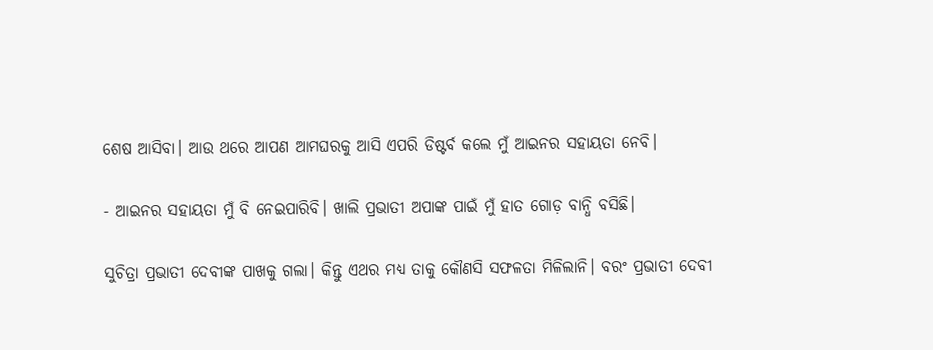ଶେଷ ଆସିବା। ଆଉ ଥରେ ଆପଣ ଆମଘରକୁ ଆସି ଏପରି ଡିଷ୍ଟର୍ବ କଲେ ମୁଁ ଆଇନର ସହାୟତା ନେବି।

- ଆଇନର ସହାୟତା ମୁଁ ବି ନେଇପାରିବି। ଖାଲି ପ୍ରଭାତୀ ଅପାଙ୍କ ପାଇଁ ମୁଁ ହାତ ଗୋଡ଼ ବାନ୍ଧି ବସିଛି।

ସୁଚିତ୍ରା ପ୍ରଭାତୀ ଦେବୀଙ୍କ ପାଖକୁ ଗଲା। କିନ୍ତୁ ଏଥର ମଧ୍ୟ ତାକୁ କୌଣସି ସଫଳତା ମିଳିଲାନି। ବରଂ ପ୍ରଭାତୀ ଦେବୀ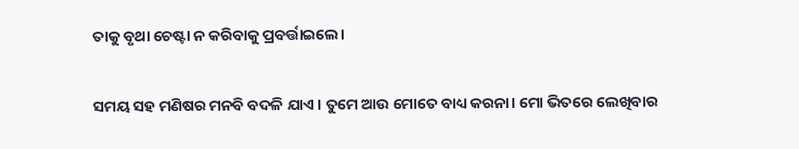ତାକୁ ବୃଥା ଚେଷ୍ଟା ନ କରିବାକୁ ପ୍ରବର୍ତ୍ତାଇଲେ।

ସମୟ ସହ ମଣିଷର ମନବି ବଦଳି ଯାଏ । ତୁମେ ଆଉ ମୋତେ ବାଧ୍ୟ କରନା। ମୋ ଭିତରେ ଲେଖିବାର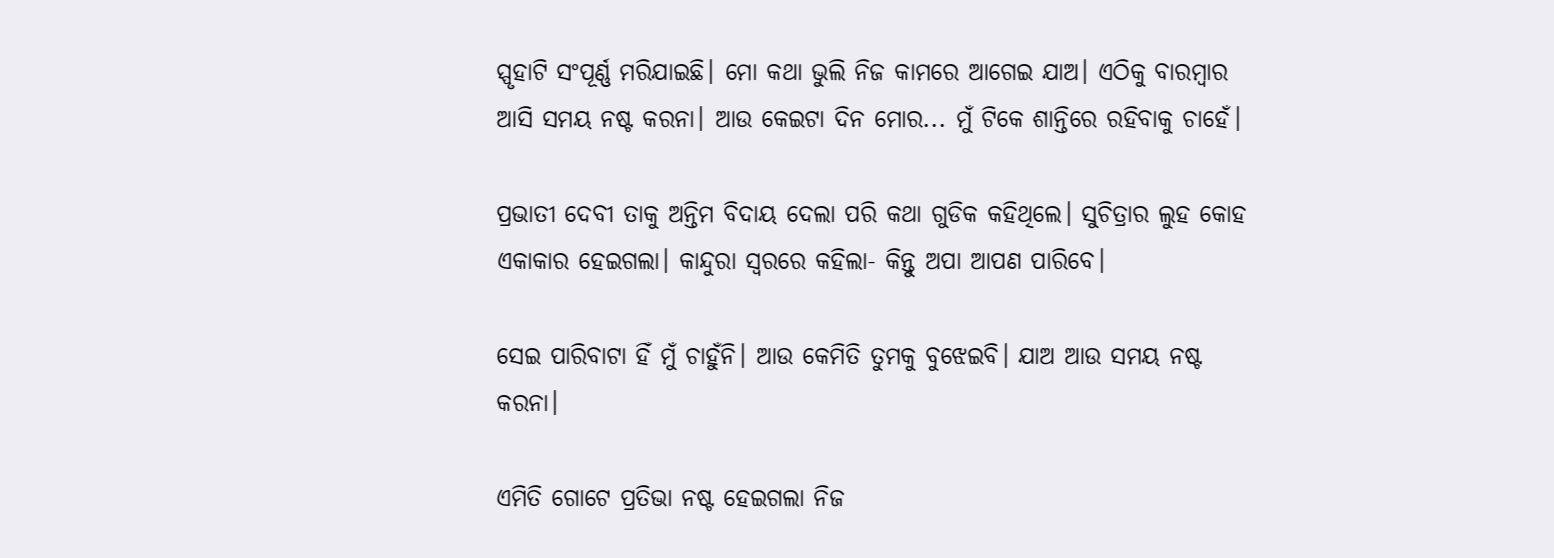ସ୍ପୃହାଟି ସଂପୂର୍ଣ୍ଣ ମରିଯାଇଛି। ମୋ କଥା ଭୁଲି ନିଜ କାମରେ ଆଗେଇ ଯାଅ। ଏଠିକୁ ବାରମ୍ୱାର ଆସି ସମୟ ନଷ୍ଟ କରନା। ଆଉ କେଇଟା ଦିନ ମୋର... ମୁଁ ଟିକେ ଶାନ୍ତିରେ ରହିବାକୁ ଚାହେଁ।

ପ୍ରଭାତୀ ଦେବୀ ତାକୁ ଅନ୍ତିମ ବିଦାୟ ଦେଲା ପରି କଥା ଗୁଡିକ କହିଥିଲେ। ସୁଚିତ୍ରାର ଲୁହ କୋହ ଏକାକାର ହେଇଗଲା। କାନ୍ଦୁରା ସ୍ୱରରେ କହିଲା- କିନ୍ତୁ ଅପା ଆପଣ ପାରିବେ।

ସେଇ ପାରିବାଟା ହିଁ ମୁଁ ଚାହୁଁନି। ଆଉ କେମିତି ତୁମକୁ ବୁଝେଇବି। ଯାଅ ଆଉ ସମୟ ନଷ୍ଟ କରନା।

ଏମିତି ଗୋଟେ ପ୍ରତିଭା ନଷ୍ଟ ହେଇଗଲା ନିଜ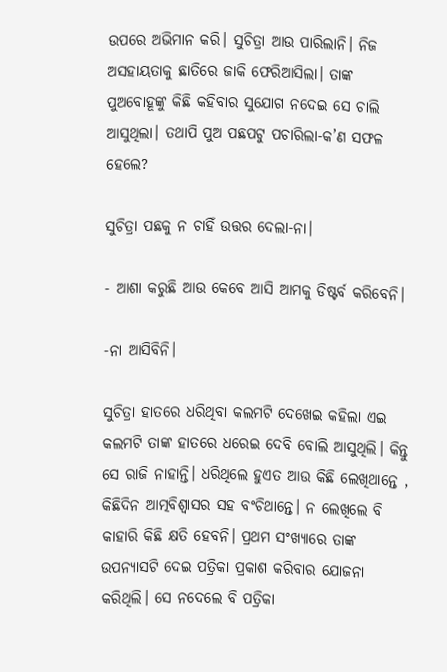ଉପରେ ଅଭିମାନ କରି। ସୁଚିତ୍ରା ଆଉ ପାରିଲାନି। ନିଜ ଅସହାୟତାକୁ ଛାତିରେ ଜାକି ଫେରିଆସିଲା। ତାଙ୍କ ପୁଅବୋହୂଙ୍କୁ କିଛି କହିବାର ସୁଯୋଗ ନଦେଇ ସେ ଚାଲି ଆସୁଥିଲା। ତଥାପି ପୁଅ ପଛପଟୁ ପଚାରିଲା-କ’ଣ ସଫଳ ହେଲେ?

ସୁଚିତ୍ରା ପଛକୁ ନ ଚାହିଁ ଉତ୍ତର ଦେଲା-ନା।

- ଆଶା କରୁଛି ଆଉ କେବେ ଆସି ଆମକୁ ଡିଷ୍ଟର୍ବ କରିବେନି।

-ନା ଆସିବିନି।

ସୁଚିତ୍ରା ହାତରେ ଧରିଥିବା କଲମଟି ଦେଖେଇ କହିଲା ଏଇ କଲମଟି ତାଙ୍କ ହାତରେ ଧରେଇ ଦେବି ବୋଲି ଆସୁଥିଲି। କିନ୍ତୁ ସେ ରାଜି ନାହାନ୍ତି। ଧରିଥିଲେ ହୁଏତ ଆଉ କିଛି ଲେଖିଥାନ୍ତେ , କିଛିଦିନ ଆତ୍ମବିଶ୍ୱାସର ସହ ବଂଚିଥାନ୍ତେ। ନ ଲେଖିଲେ ବି କାହାରି କିଛି କ୍ଷତି ହେବନି। ପ୍ରଥମ ସଂଖ୍ୟାରେ ତାଙ୍କ ଉପନ୍ୟାସଟି ଦେଇ ପତ୍ରିକା ପ୍ରକାଶ କରିବାର ଯୋଜନା କରିଥିଲି। ସେ ନଦେଲେ ବି ପତ୍ରିକା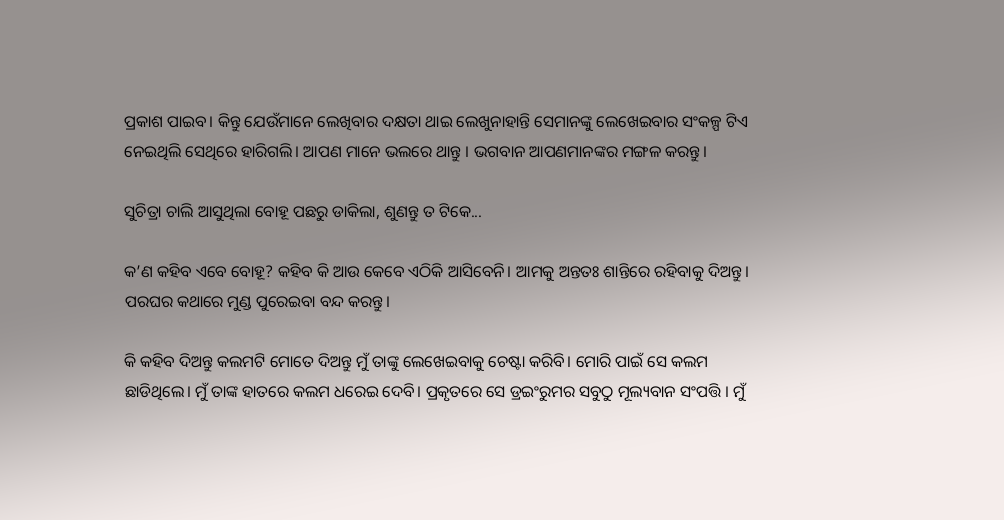ପ୍ରକାଶ ପାଇବ। କିନ୍ତୁ ଯେଉଁମାନେ ଲେଖିବାର ଦକ୍ଷତା ଥାଇ ଲେଖୁନାହାନ୍ତି ସେମାନଙ୍କୁ ଲେଖେଇବାର ସଂକଳ୍ପ ଟିଏ ନେଇଥିଲି ସେଥିରେ ହାରିଗଲି। ଆପଣ ମାନେ ଭଲରେ ଥାନ୍ତୁ । ଭଗବାନ ଆପଣମାନଙ୍କର ମଙ୍ଗଳ କରନ୍ତୁ।

ସୁଚିତ୍ରା ଚାଲି ଆସୁଥିଲା ବୋହୂ ପଛରୁ ଡାକିଲା, ଶୁଣନ୍ତୁ ତ ଟିକେ...

କ’ଣ କହିବ ଏବେ ବୋହୂ? କହିବ କି ଆଉ କେବେ ଏଠିକି ଆସିବେନି। ଆମକୁ ଅନ୍ତତଃ ଶାନ୍ତିରେ ରହିବାକୁ ଦିଅନ୍ତୁ। ପରଘର କଥାରେ ମୁଣ୍ଡ ପୁରେଇବା ବନ୍ଦ କରନ୍ତୁ।

କି କହିବ ଦିଅନ୍ତୁ କଲମଟି ମୋତେ ଦିଅନ୍ତୁ ମୁଁ ତାଙ୍କୁ ଲେଖେଇବାକୁ ଚେଷ୍ଟା କରିବି। ମୋରି ପାଇଁ ସେ କଲମ ଛାଡିଥିଲେ। ମୁଁ ତାଙ୍କ ହାତରେ କଲମ ଧରେଇ ଦେବି। ପ୍ରକୃତରେ ସେ ଡ୍ରଇଂରୁମର ସବୁଠୁ ମୂଲ୍ୟବାନ ସଂପତ୍ତି । ମୁଁ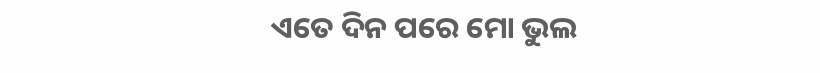ଏତେ ଦିନ ପରେ ମୋ ଭୁଲ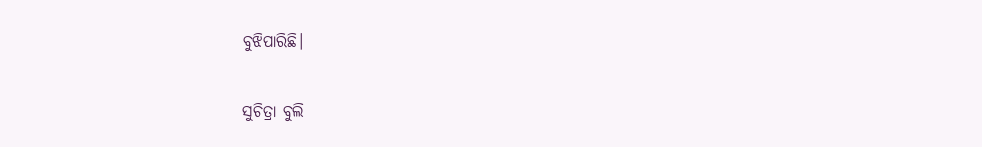ବୁଝିପାରିଛି।

ସୁଚିତ୍ରା ବୁଲି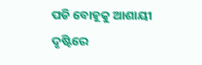ପଡି ବୋହୂକୁ ଆଶାୟୀ ଦୃଷ୍ଟିରେ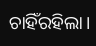ଚାହିଁରହିଲା।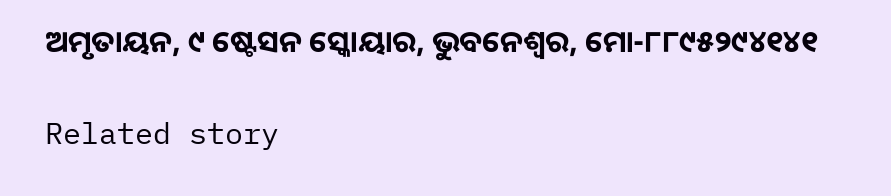ଅମୃତାୟନ, ୯ ଷ୍ଟେସନ ସ୍କୋୟାର, ଭୁବନେଶ୍ୱର, ମୋ-୮୮୯୫୨୯୪୧୪୧

Related story